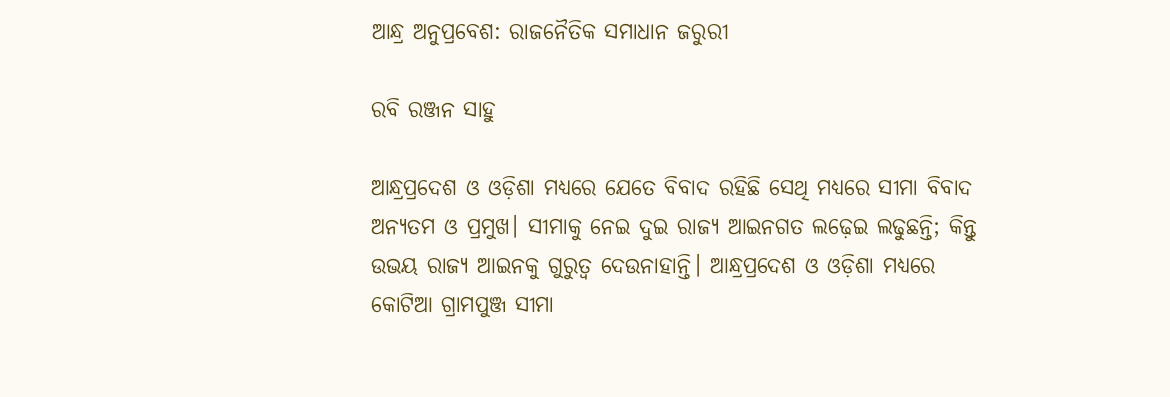ଆନ୍ଧ୍ର ଅନୁପ୍ରବେଶ: ରାଜନୈତିକ ସମାଧାନ ଜରୁରୀ

ରବି ରଞ୍ଜନ ସାହୁ

ଆନ୍ଧ୍ରପ୍ରଦେଶ ଓ ଓଡ଼ିଶା ମଧ୍ୟରେ ଯେତେ ବିବାଦ ରହିଛି ସେଥି ମଧ୍ୟରେ ସୀମା ବିବାଦ ଅନ୍ୟତମ ଓ ପ୍ରମୁଖ। ସୀମାକୁ ନେଇ ଦୁଇ ରାଜ୍ୟ ଆଇନଗତ ଲଢ଼େଇ ଲଢୁଛନ୍ତି; କିନ୍ତୁ ଉଭୟ ରାଜ୍ୟ ଆଇନକୁ ଗୁରୁତ୍ୱ ଦେଉନାହାନ୍ତି। ଆନ୍ଧ୍ରପ୍ରଦେଶ ଓ ଓଡ଼ିଶା ମଧ୍ୟରେ କୋଟିଆ ଗ୍ରାମପୁଞ୍ଜ ସୀମା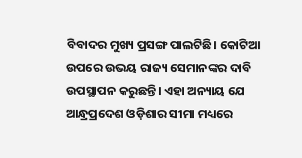ବିବାଦର ମୁଖ୍ୟ ପ୍ରସଙ୍ଗ ପାଲଟିଛି। କୋଟିଆ ଉପରେ ଉଭୟ ରାଜ୍ୟ ସେମାନଙ୍କର ଦାବି ଉପସ୍ଥାପନ କରୁଛନ୍ତି। ଏହା ଅନ୍ୟାୟ ଯେ ଆନ୍ଧ୍ରପ୍ରଦେଶ ଓଡ଼ିଶାର ସୀମା ମଧ୍ୟରେ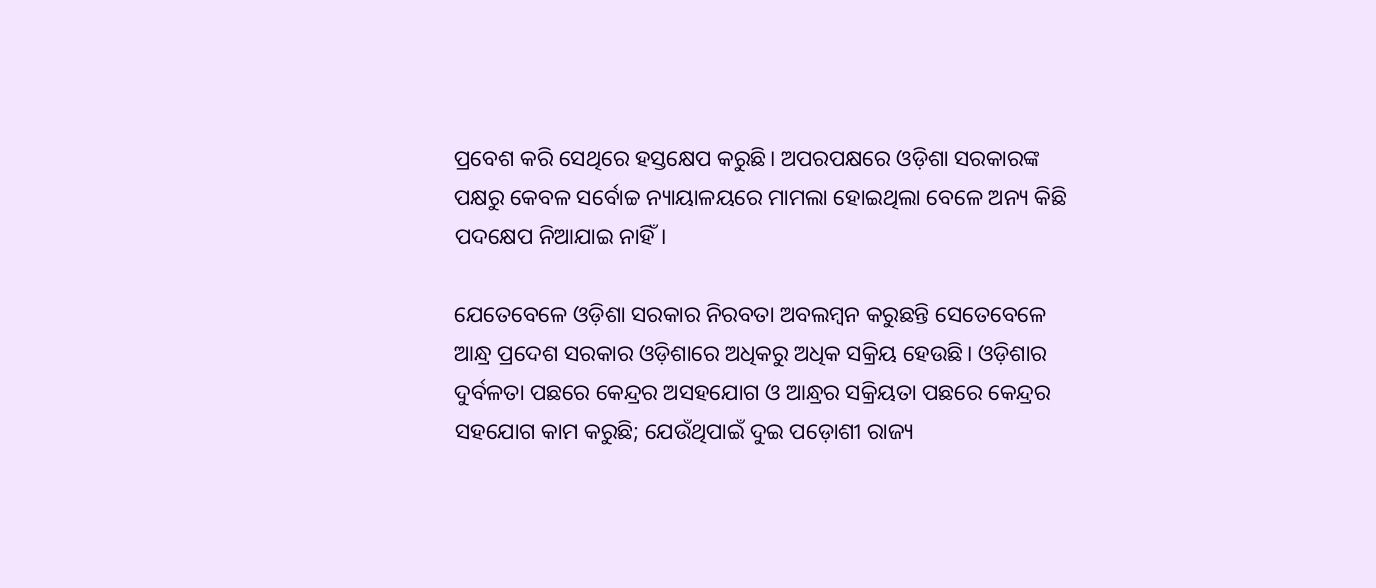ପ୍ରବେଶ କରି ସେଥିରେ ହସ୍ତକ୍ଷେପ କରୁଛି। ଅପରପକ୍ଷରେ ଓଡ଼ିଶା ସରକାରଙ୍କ ପକ୍ଷରୁ କେବଳ ସର୍ବୋଚ୍ଚ ନ୍ୟାୟାଳୟରେ ମାମଲା ହୋଇଥିଲା ବେଳେ ଅନ୍ୟ କିଛି ପଦକ୍ଷେପ ନିଆଯାଇ ନାହିଁ।

ଯେତେବେଳେ ଓଡ଼ିଶା ସରକାର ନିରବତା ଅବଲମ୍ବନ କରୁଛନ୍ତି ସେତେବେଳେ ଆନ୍ଧ୍ର ପ୍ରଦେଶ ସରକାର ଓଡ଼ିଶାରେ ଅଧିକରୁ ଅଧିକ ସକ୍ରିୟ ହେଉଛି। ଓଡ଼ିଶାର ଦୁର୍ବଳତା ପଛରେ କେନ୍ଦ୍ରର ଅସହଯୋଗ ଓ ଆନ୍ଧ୍ରର ସକ୍ରିୟତା ପଛରେ କେନ୍ଦ୍ରର ସହଯୋଗ କାମ କରୁଛି; ଯେଉଁଥିପାଇଁ ଦୁଇ ପଡ଼ୋଶୀ ରାଜ୍ୟ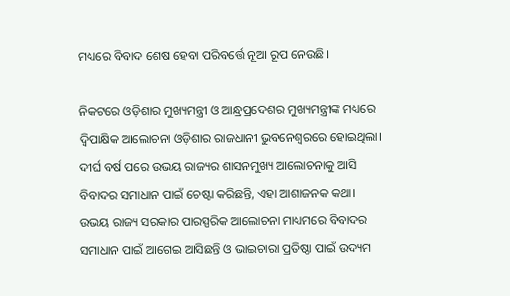ମଧ୍ୟରେ ବିବାଦ ଶେଷ ହେବା ପରିବର୍ତ୍ତେ ନୂଆ ରୂପ ନେଉଛି।

ନିକଟରେ ଓଡ଼ିଶାର ମୁଖ୍ୟମନ୍ତ୍ରୀ ଓ ଆନ୍ଧ୍ରପ୍ରଦେଶର ମୁଖ୍ୟମନ୍ତ୍ରୀଙ୍କ ମଧ୍ୟରେ ଦ୍ୱିପାକ୍ଷିକ ଆଲୋଚନା ଓଡ଼ିଶାର ରାଜଧାନୀ ଭୁବନେଶ୍ୱରରେ ହୋଇଥିଲା। ଦୀର୍ଘ ବର୍ଷ ପରେ ଉଭୟ ରାଜ୍ୟର ଶାସନମୁଖ୍ୟ ଆଲୋଚନାକୁ ଆସି ବିବାଦର ସମାଧାନ ପାଇଁ ଚେଷ୍ଟା କରିଛନ୍ତି, ଏହା ଆଶାଜନକ କଥା। ଉଭୟ ରାଜ୍ୟ ସରକାର ପାରସ୍ପରିକ ଆଲୋଚନା ମାଧ୍ୟମରେ ବିବାଦର ସମାଧାନ ପାଇଁ ଆଗେଇ ଆସିଛନ୍ତି ଓ ଭାଇଚାରା ପ୍ରତିଷ୍ଠା ପାଇଁ ଉଦ୍ୟମ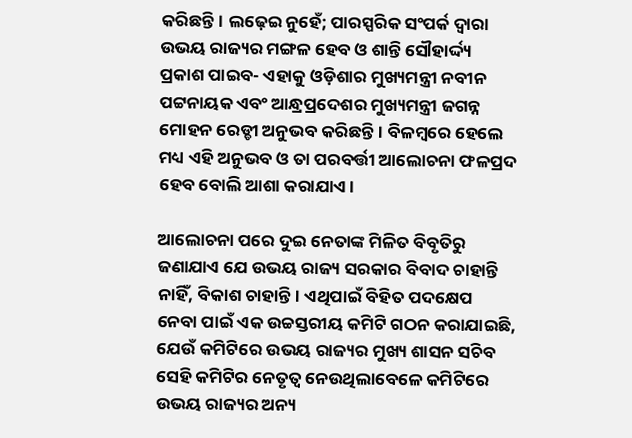କରିଛନ୍ତି। ଲଢ଼େଇ ନୁହେଁ; ପାରସ୍ପରିକ ସଂପର୍କ ଦ୍ୱାରା ଉଭୟ ରାଜ୍ୟର ମଙ୍ଗଳ ହେବ ଓ ଶାନ୍ତି ସୌହାର୍ଦ୍ଦ୍ୟ ପ୍ରକାଶ ପାଇବ- ଏହାକୁ ଓଡ଼ିଶାର ମୁଖ୍ୟମନ୍ତ୍ରୀ ନବୀନ ପଟ୍ଟନାୟକ ଏବଂ ଆନ୍ଧ୍ରପ୍ରଦେଶର ମୁଖ୍ୟମନ୍ତ୍ରୀ ଜଗନ୍ନ ମୋହନ ରେଡ୍ଡୀ ଅନୁଭବ କରିଛନ୍ତି। ବିଳମ୍ବରେ ହେଲେ ମଧ୍ୟ ଏହି ଅନୁଭବ ଓ ତା ପରବର୍ତ୍ତୀ ଆଲୋଚନା ଫଳପ୍ରଦ ହେବ ବୋଲି ଆଶା କରାଯାଏ।

ଆଲୋଚନା ପରେ ଦୁଇ ନେତାଙ୍କ ମିଳିତ ବିବୃତିରୁ ଜଣାଯାଏ ଯେ ଉଭୟ ରାଜ୍ୟ ସରକାର ବିବାଦ ଚାହାନ୍ତି ନାହିଁ, ବିକାଶ ଚାହାନ୍ତି। ଏଥିପାଇଁ ବିହିତ ପଦକ୍ଷେପ ନେବା ପାଇଁ ଏକ ଉଚ୍ଚସ୍ତରୀୟ କମିଟି ଗଠନ କରାଯାଇଛି, ଯେଉଁ କମିଟିରେ ଉଭୟ ରାଜ୍ୟର ମୁଖ୍ୟ ଶାସନ ସଚିବ ସେହି କମିଟିର ନେତୃତ୍ୱ ନେଉଥିଲାବେଳେ କମିଟିରେ ଉଭୟ ରାଜ୍ୟର ଅନ୍ୟ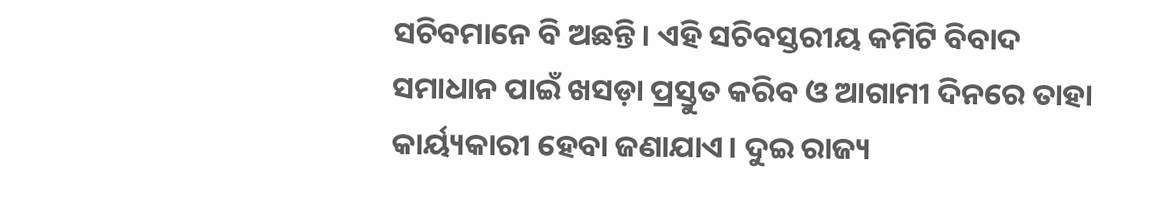ସଚିବମାନେ ବି ଅଛନ୍ତି। ଏହି ସଚିବସ୍ତରୀୟ କମିଟି ବିବାଦ ସମାଧାନ ପାଇଁ ଖସଡ଼ା ପ୍ରସ୍ତୁତ କରିବ ଓ ଆଗାମୀ ଦିନରେ ତାହା କାର୍ୟ୍ୟକାରୀ ହେବା ଜଣାଯାଏ। ଦୁଇ ରାଜ୍ୟ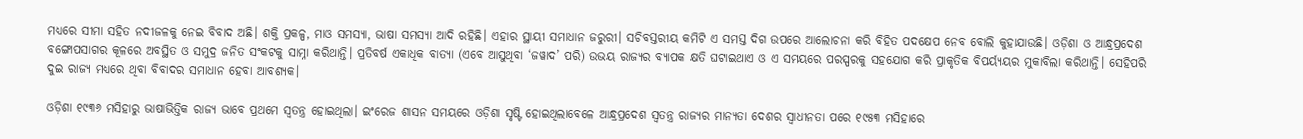ମଧ୍ୟରେ ସୀମା ସହିତ ନଦୀଜଳକୁ ନେଇ ବିବାଦ ଅଛି। ଶକ୍ତି ପ୍ରକଳ୍ପ, ମାଓ ସମସ୍ୟା, ଭାଷା ସମସ୍ୟା ଆଦି ରହିଛି। ଏହାର ସ୍ଥାୟୀ ସମାଧାନ ଜରୁରୀ। ସଚିବସ୍ତରୀୟ କମିଟି ଏ ସମସ୍ତ ଦିଗ ଉପରେ ଆଲୋଚନା କରି ବିହିତ ପଦକ୍ଷେପ ନେବ ବୋଲି କୁହାଯାଉଛି। ଓଡ଼ିଶା ଓ ଆନ୍ଧ୍ରପ୍ରଦେଶ ବଙ୍ଗୋପସାଗର କୂଳରେ ଅବସ୍ଥିତ ଓ ସମୁଦ୍ର ଜନିତ ସଂକଟକୁ ସାମ୍ନା କରିଥାନ୍ତି। ପ୍ରତିବର୍ଷ ଏକାଧିକ ବାତ୍ୟା (ଏବେ ଆସୁଥିବା ‘ଜୱାଦ’ ପରି) ଉଭୟ ରାଜ୍ୟର ବ୍ୟାପକ କ୍ଷତି ଘଟାଇଥାଏ ଓ ଏ ସମୟରେ ପରସ୍ପରକୁ ସହଯୋଗ କରି ପ୍ରାକୃତିକ ବିପର୍ୟ୍ୟୟର ମୁକାବିଲା କରିଥାନ୍ତି। ସେହିପରି ଦୁଇ ରାଜ୍ୟ ମଧ୍ୟରେ ଥିବା ବିବାଦର ସମାଧାନ ହେବା ଆବଶ୍ୟକ।

ଓଡ଼ିଶା ୧୯୩୬ ମସିହାରୁ ଭାଷାଭିତ୍ତିକ ରାଜ୍ୟ ଭାବେ ପ୍ରଥମେ ସ୍ୱତନ୍ତ୍ର ହୋଇଥିଲା। ଇଂରେଜ ଶାସନ ସମୟରେ ଓଡ଼ିଶା ସୃଷ୍ଟି ହୋଇଥିଲାବେଳେ ଆନ୍ଧ୍ରପ୍ରଦେଶ ସ୍ୱତନ୍ତ୍ର ରାଜ୍ୟର ମାନ୍ୟତା ଦେଶର ସ୍ୱାଧୀନତା ପରେ ୧୯୫୩ ମସିହାରେ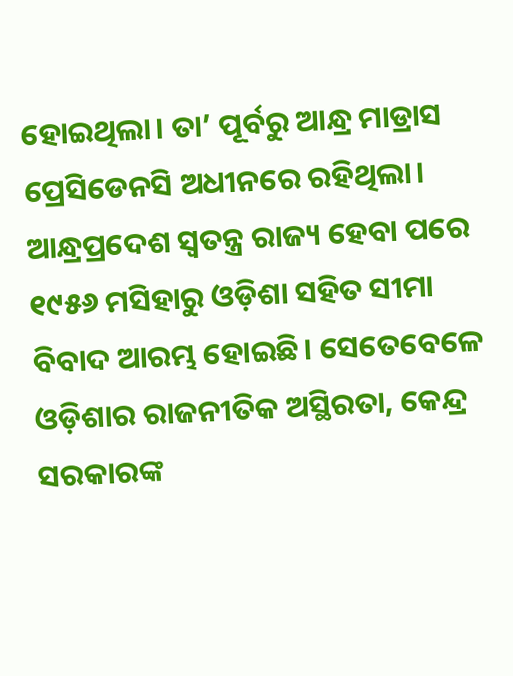ହୋଇଥିଲା। ତା’ ପୂର୍ବରୁ ଆନ୍ଧ୍ର ମାଡ୍ରାସ ପ୍ରେସିଡେନସି ଅଧୀନରେ ରହିଥିଲା। ଆନ୍ଧ୍ରପ୍ରଦେଶ ସ୍ୱତନ୍ତ୍ର ରାଜ୍ୟ ହେବା ପରେ ୧୯୫୬ ମସିହାରୁ ଓଡ଼ିଶା ସହିତ ସୀମା ବିବାଦ ଆରମ୍ଭ ହୋଇଛି। ସେତେବେଳେ ଓଡ଼ିଶାର ରାଜନୀତିକ ଅସ୍ଥିରତା, କେନ୍ଦ୍ର ସରକାରଙ୍କ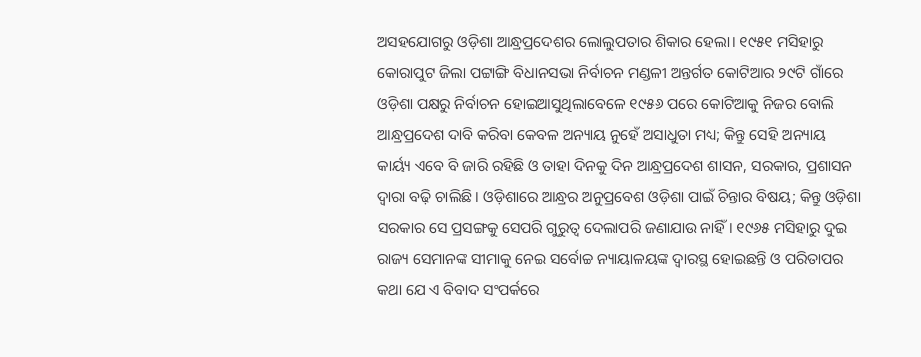ଅସହଯୋଗରୁ ଓଡ଼ିଶା ଆନ୍ଧ୍ରପ୍ରଦେଶର ଲୋଲୁପତାର ଶିକାର ହେଲା। ୧୯୫୧ ମସିହାରୁ କୋରାପୁଟ ଜିଲା ପଟ୍ଟାଙ୍ଗି ବିଧାନସଭା ନିର୍ବାଚନ ମଣ୍ଡଳୀ ଅନ୍ତର୍ଗତ କୋଟିଆର ୨୯ଟି ଗାଁରେ ଓଡ଼ିଶା ପକ୍ଷରୁ ନିର୍ବାଚନ ହୋଇଆସୁଥିଲାବେଳେ ୧୯୫୬ ପରେ କୋଟିଆକୁ ନିଜର ବୋଲି ଆନ୍ଧ୍ରପ୍ରଦେଶ ଦାବି କରିବା କେବଳ ଅନ୍ୟାୟ ନୁହେଁ ଅସାଧୁତା ମଧ୍ୟ; କିନ୍ତୁ ସେହି ଅନ୍ୟାୟ କାର୍ୟ୍ୟ ଏବେ ବି ଜାରି ରହିଛି ଓ ତାହା ଦିନକୁ ଦିନ ଆନ୍ଧ୍ରପ୍ରଦେଶ ଶାସନ, ସରକାର, ପ୍ରଶାସନ ଦ୍ୱାରା ବଢ଼ି ଚାଲିଛି। ଓଡ଼ିଶାରେ ଆନ୍ଧ୍ରର ଅନୁପ୍ରବେଶ ଓଡ଼ିଶା ପାଇଁ ଚିନ୍ତାର ବିଷୟ; କିନ୍ତୁ ଓଡ଼ିଶା ସରକାର ସେ ପ୍ରସଙ୍ଗକୁ ସେପରି ଗୁରୁତ୍ୱ ଦେଲାପରି ଜଣାଯାଉ ନାହିଁ। ୧୯୬୫ ମସିହାରୁ ଦୁଇ ରାଜ୍ୟ ସେମାନଙ୍କ ସୀମାକୁ ନେଇ ସର୍ବୋଚ୍ଚ ନ୍ୟାୟାଳୟଙ୍କ ଦ୍ୱାରସ୍ଥ ହୋଇଛନ୍ତି ଓ ପରିତାପର କଥା ଯେ ଏ ବିବାଦ ସଂପର୍କରେ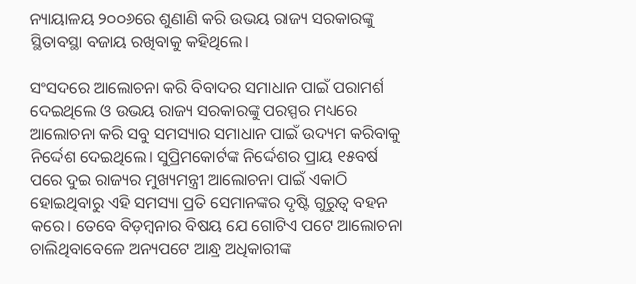ନ୍ୟାୟାଳୟ ୨୦୦୬ରେ ଶୁଣାଣି କରି ଉଭୟ ରାଜ୍ୟ ସରକାରଙ୍କୁ ସ୍ଥିତାବସ୍ଥା ବଜାୟ ରଖିବାକୁ କହିଥିଲେ।

ସଂସଦରେ ଆଲୋଚନା କରି ବିବାଦର ସମାଧାନ ପାଇଁ ପରାମର୍ଶ ଦେଇଥିଲେ ଓ ଉଭୟ ରାଜ୍ୟ ସରକାରଙ୍କୁ ପରସ୍ପର ମଧ୍ୟରେ ଆଲୋଚନା କରି ସବୁ ସମସ୍ୟାର ସମାଧାନ ପାଇଁ ଉଦ୍ୟମ କରିବାକୁ ନିର୍ଦ୍ଦେଶ ଦେଇଥିଲେ। ସୁପ୍ରିମକୋର୍ଟଙ୍କ ନିର୍ଦ୍ଦେଶର ପ୍ରାୟ ୧୫ବର୍ଷ ପରେ ଦୁଇ ରାଜ୍ୟର ମୁଖ୍ୟମନ୍ତ୍ରୀ ଆଲୋଚନା ପାଇଁ ଏକାଠି ହୋଇଥିବାରୁ ଏହି ସମସ୍ୟା ପ୍ରତି ସେମାନଙ୍କର ଦୃଷ୍ଟି ଗୁରୁତ୍ୱ ବହନ କରେ। ତେବେ ବିଡ଼ମ୍ବନାର ବିଷୟ ଯେ ଗୋଟିଏ ପଟେ ଆଲୋଚନା ଚାଲିଥିବାବେଳେ ଅନ୍ୟପଟେ ଆନ୍ଧ୍ର ଅଧିକାରୀଙ୍କ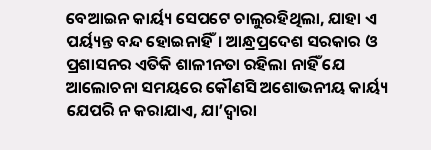ବେଆଇନ କାର୍ୟ୍ୟ ସେପଟେ ଚାଲୁରହିଥିଲା, ଯାହା ଏ ପର୍ୟ୍ୟନ୍ତ ବନ୍ଦ ହୋଇନାହିଁ। ଆନ୍ଧ୍ରପ୍ରଦେଶ ସରକାର ଓ ପ୍ରଶାସନର ଏତିକି ଶାଳୀନତା ରହିଲା ନାହିଁ ଯେ ଆଲୋଚନା ସମୟରେ କୌଣସି ଅଶୋଭନୀୟ କାର୍ୟ୍ୟ ଯେପରି ନ କରାଯାଏ, ଯା’ଦ୍ୱାରା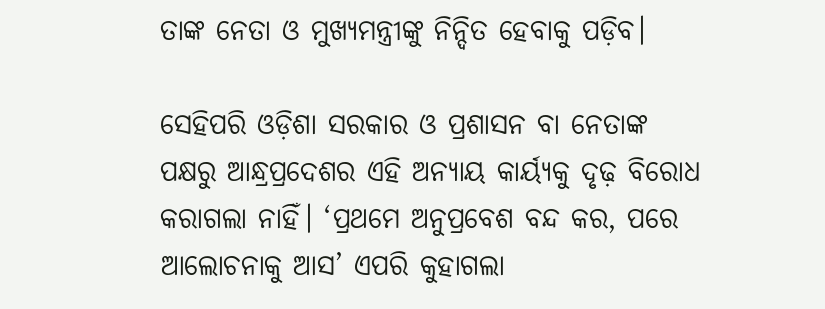ତାଙ୍କ ନେତା ଓ ମୁଖ୍ୟମନ୍ତ୍ରୀଙ୍କୁ ନିନ୍ଦିତ ହେବାକୁ ପଡ଼ିବ।

ସେହିପରି ଓଡ଼ିଶା ସରକାର ଓ ପ୍ରଶାସନ ବା ନେତାଙ୍କ ପକ୍ଷରୁ ଆନ୍ଧ୍ରପ୍ରଦେଶର ଏହି ଅନ୍ୟାୟ କାର୍ୟ୍ୟକୁ ଦୃଢ଼ ବିରୋଧ କରାଗଲା ନାହିଁ। ‘ପ୍ରଥମେ ଅନୁପ୍ରବେଶ ବନ୍ଦ କର, ପରେ ଆଲୋଚନାକୁ ଆସ’ ଏପରି କୁହାଗଲା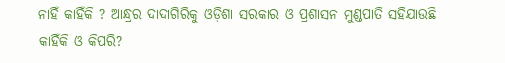ନାହିଁ କାହିଁକି ? ଆନ୍ଧ୍ରର ଦାଦାଗିରିକୁ ଓଡ଼ିଶା ସରକାର ଓ ପ୍ରଶାସନ ମୁଣ୍ଡପାତି ସହିଯାଉଛି କାହିଁକି ଓ କିପରି?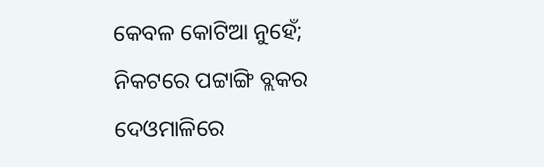କେବଳ କୋଟିଆ ନୁହେଁ; ନିକଟରେ ପଟ୍ଟାଙ୍ଗି ବ୍ଲକର ଦେଓମାଳିରେ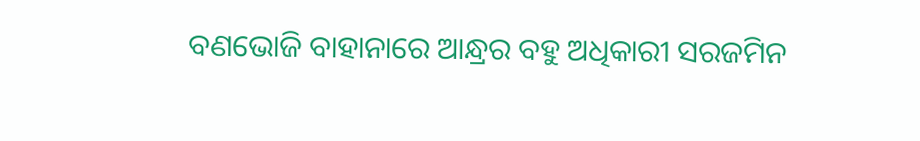ବଣଭୋଜି ବାହାନାରେ ଆନ୍ଧ୍ରର ବହୁ ଅଧିକାରୀ ସରଜମିନ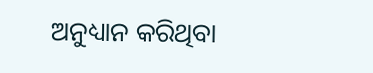ଅନୁଧ୍ୟାନ କରିଥିବା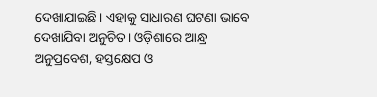ଦେଖାଯାଇଛି। ଏହାକୁ ସାଧାରଣ ଘଟଣା ଭାବେ ଦେଖାଯିବା ଅନୁଚିତ। ଓଡ଼ିଶାରେ ଆନ୍ଧ୍ର ଅନୁପ୍ରବେଶ, ହସ୍ତକ୍ଷେପ ଓ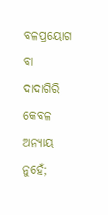ବଳପ୍ରୟୋଗ ବା ଦାଦାଗିରି କେବଳ ଅନ୍ୟାୟ ନୁହେଁ;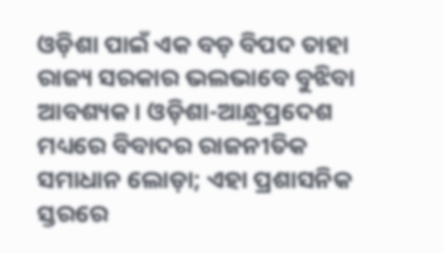ଓଡ଼ିଶା ପାଇଁ ଏକ ବଡ଼ ବିପଦ ତାହା ରାଜ୍ୟ ସରକାର ଭଲଭାବେ ବୁଝିବା ଆବଶ୍ୟକ। ଓଡ଼ିଶା-ଆନ୍ଧ୍ରପ୍ରଦେଶ ମଧ୍ୟରେ ବିବାଦର ରାଜନୀତିକ ସମାଧାନ ଲୋଡ଼ା; ଏହା ପ୍ରଶାସନିକ ସ୍ତରରେ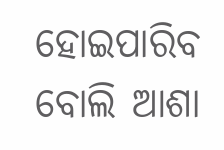ହୋଇପାରିବ ବୋଲି ଆଶା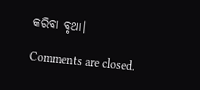କରିବା ବୃଥା।

Comments are closed.